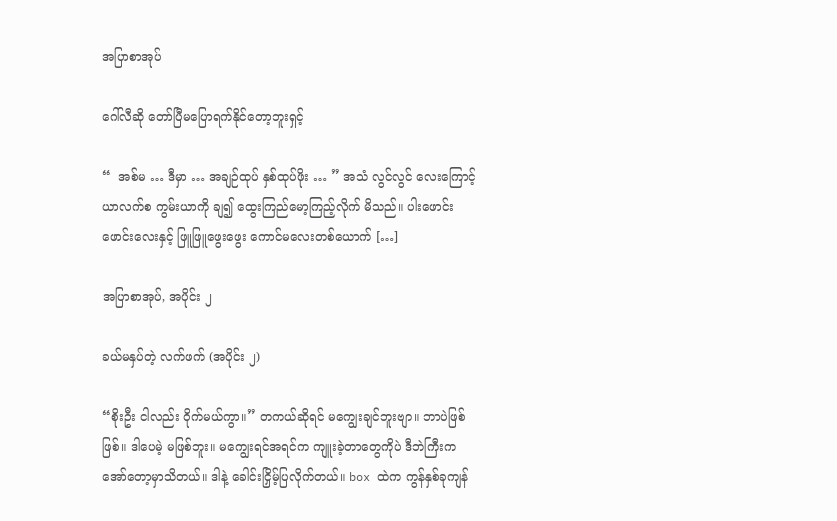အပြာစာအုပ်

ဂေါ်လီဆို တော်ပြီမပြောရက်နိုင်တော့ဘူးရှင့်

“  အစ်မ … ဒီမှာ … အချဉ်ထုပ် နှစ်ထုပ်ဖိုး … ” အသံ လွင်လွင် လေးကြောင့် ယာလက်စ ကွမ်းယာကို ချ၍ ထွေးကြည်မော့ကြည့်လိုက် မိသည်။ ပါးဖောင်းဖောင်းလေးနှင့် ဖြူဖြူဖွေးဖွေး ကောင်မလေးတစ်ယောက် […]

အပြာစာအုပ်, အပိုင်း ၂

ခယ်မနှပ်တဲ့ လက်ဖက် (အပိုင်း ၂)

“စိုးဦး ငါလည်း ဝိုက်မယ်ကွာ။” တကယ်ဆိုရင် မကျွေးချင်ဘူးဗျာ။ ဘာပဲဖြစ်ဖြစ်။ ဒါပေမဲ့ မဖြစ်ဘူး။ မကျွေးရင်အရင်က ကျူးခဲ့တာတွေကိုပဲ ဒီဘဲကြီးက အော်တော့မှာသိတယ်။ ဒါနဲ့ ခေါင်းငြှိမ့်ပြလိုက်တယ်။ box ထဲက ကွန်နှစ်ခုကျန်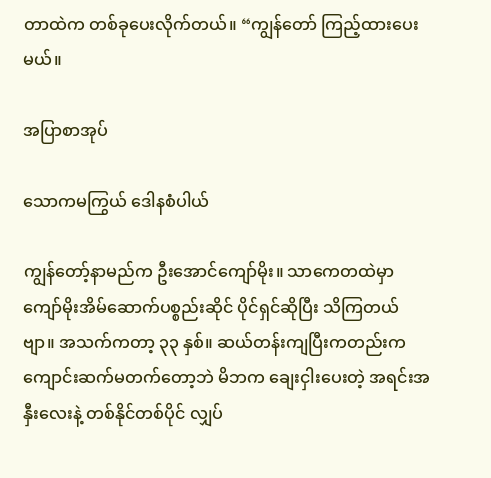တာထဲက တစ်ခုပေးလိုက်တယ်။ “ကျွန်တော် ကြည့်ထားပေးမယ်။

အပြာစာအုပ်

သောကမကြွယ် ဒေါနစံပါယ်

ကျွန်တော့်နာမည်က ဦးအောင်ကျော်မိုး။ သာကေတထဲမှာ ကျော်မိုးအိမ်ဆောက်ပစ္စည်းဆိုင် ပိုင်ရှင်ဆိုပြီး သိကြတယ်ဗျာ။ အသက်ကတာ့ ၃၃ နှစ်။ ဆယ်တန်းကျပြီးကတည်းက ကျောင်းဆက်မတက်တော့ဘဲ မိဘက ချေးငှါးပေးတဲ့ အရင်းအနှီးလေးနဲ့ တစ်နိုင်တစ်ပိုင် လျှပ်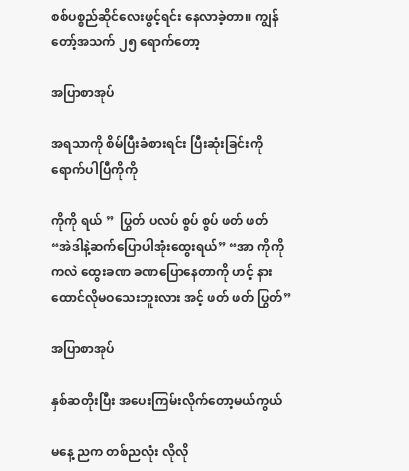စစ်ပစ္စည်ဆိုင်လေးဖွင့်ရင်း နေလာခဲ့တာ။ ကျွန်တော့်အသက် ၂၅ ရောက်တော့

အပြာစာအုပ်

အရသာကို စိမ်ပြီးခံစားရင်း ပြီးဆုံးခြင်းကိုရောက်ပါပြီကိုကို

ကိုကို ရယ် ”  ပြွတ် ပလပ် စွပ် စွပ် ဖတ် ဖတ် “အဲဒါနဲ့ဆက်ပြောပါအုံးထွေးရယ်” “အာ ကိုကိုကလဲ ထွေးခဏ ခဏပြောနေတာကို ဟင့် နားထောင်လိုမဝသေးဘူးလား အင့် ဖတ် ဖတ် ပြွတ်”

အပြာစာအုပ်

နှစ်ဆတိုးပြီး အပေးကြမ်းလိုက်တော့မယ်ကွယ်

မနေ့ ညက တစ်ညလုံး လိုလို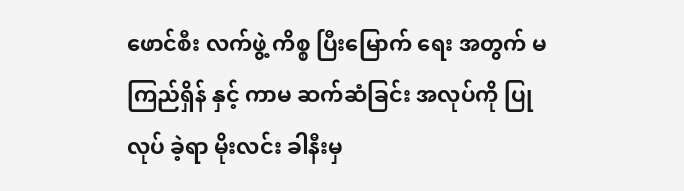ဖောင်စီး လက်ဖွဲ့ ကိစ္စ ပြီးမြောက် ရေး အတွက် မကြည်ရှိန် နှင့် ကာမ ဆက်ဆံခြင်း အလုပ်ကို ပြုလုပ် ခဲ့ရာ မိုးလင်း ခါနီးမှ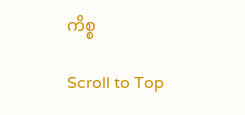ကိစ္စ

Scroll to Top